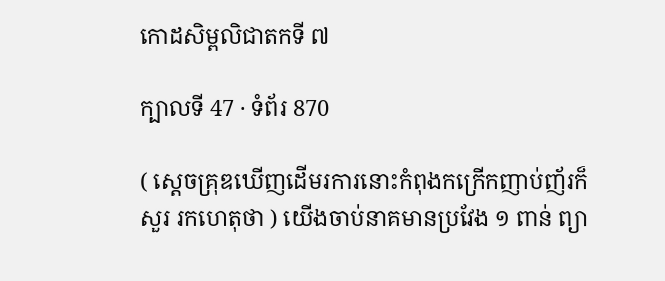កោដសិម្ពលិជាតកទី ៧

ក្បាលទី 47 · ទំព័រ 870

( ស្តេចគ្រុឌឃើញដើមរការនោះកំពុងកក្រើកញាប់ញ័រក៏សួរ រកហេតុថា ) យើងចាប់នាគមានប្រវែង ១ ពាន់ ព្យា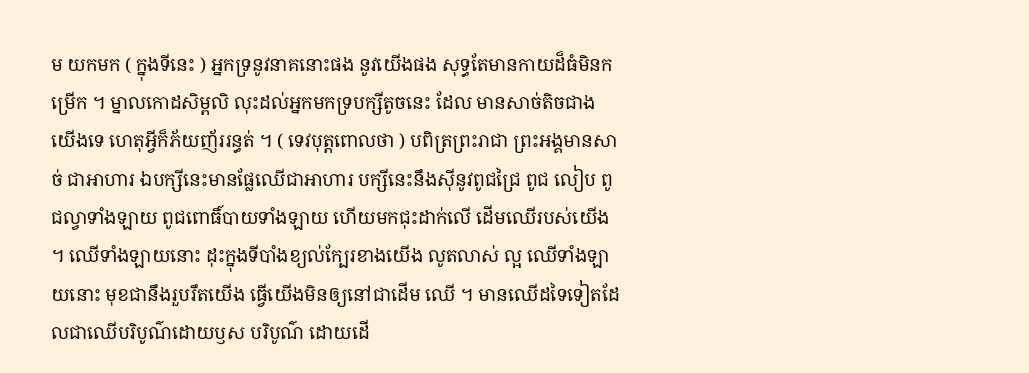ម យកមក ( ក្នុងទីនេះ ) អ្នកទ្រនូវនាគនោះផង នូវយើងផង សុទ្ធតែមានកាយដ៏ធំមិនកម្រើក ។ ម្នាលកោដសិម្ពលិ លុះដល់អ្នកមកទ្របក្សីតូចនេះ ដែល មានសាច់តិចជាងយើងទេ ហេតុអ្វីក៏ភ័យញ័ររន្ធត់ ។ ( ទេវបុត្តពោលថា ) បពិត្រព្រះរាជា ព្រះអង្គមានសាច់ ជាអាហារ ឯបក្សីនេះមានផ្លែឈើជាអាហារ បក្សីនេះនឹងស៊ីនូវពូជជ្រៃ ពូជ លៀប ពូជល្វាទាំងឡាយ ពូជពោធិ៍បាយទាំងឡាយ ហើយមកជុះដាក់លើ ដើមឈើរបស់យើង ។ ឈើទាំងឡាយនោះ ដុះក្នុងទីបាំងខ្យល់ក្បែរខាងយើង លូតលាស់ ល្អ ឈើទាំងឡាយនោះ មុខជានឹងរួបរឹតយើង ធ្វើយើងមិនឲ្យនៅជាដើម ឈើ ។ មានឈើដទៃទៀតដែលជាឈើបរិបូណ៌ដោយឫស បរិបូណ៌ ដោយដើ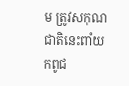ម ត្រូវសកុណជាតិនេះពាំយកពូជ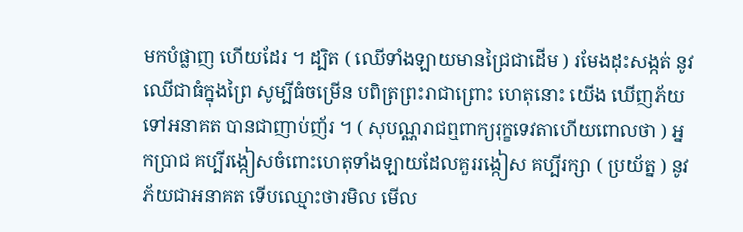មកបំផ្លាញ ហើយដែរ ។ ដ្បិត ( ឈើទាំងឡាយមានជ្រៃជាដើម ) រមែងដុះសង្កត់ នូវឈើជាធំក្នុងព្រៃ សូម្បីធំចម្រើន បពិត្រព្រះរាជាព្រោះ ហេតុនោះ យើង ឃើញភ័យទៅអនាគត បានជាញាប់ញ័រ ។ ( សុបណ្ណរាជឮពាក្យរុក្ខទេវតាហើយពោលថា ) អ្នកប្រាជ គប្បីរង្កៀសចំពោះហេតុទាំងឡាយដែលគួររង្កៀស គប្បីរក្សា ( ប្រយ័ត្ន ) នូវភ័យជាអនាគត ទើបឈ្មោះថារមិល មើល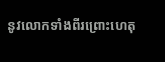នូវលោកទាំងពីរព្រោះហេតុ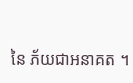នៃ ភ័យជាអនាគត ។